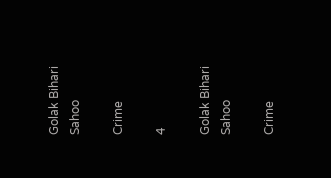Golak Bihari Sahoo

Crime

4

Golak Bihari Sahoo

Crime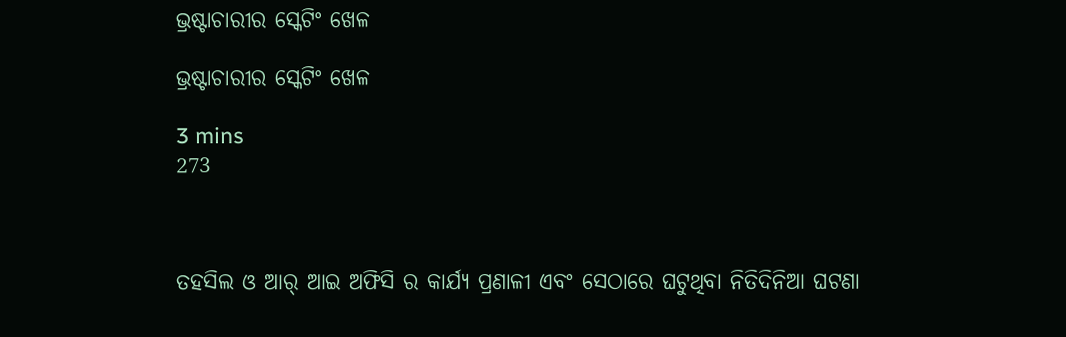ଭ୍ରଷ୍ଟାଚାରୀର ସ୍କେଟିଂ ଖେଳ

ଭ୍ରଷ୍ଟାଚାରୀର ସ୍କେଟିଂ ଖେଳ

3 mins
273



ତହସିଲ ଓ ଆର୍ ଆଇ ଅଫିସି ର କାର୍ଯ୍ୟ ପ୍ରଣାଳୀ ଏବଂ ସେଠାରେ ଘଟୁଥିବା ନିତିଦିନିଆ ଘଟଣା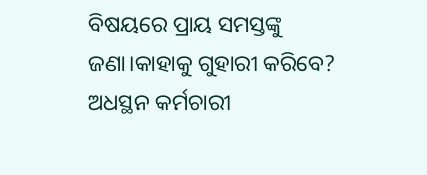ବିଷୟରେ ପ୍ରାୟ ସମସ୍ତଙ୍କୁ ଜଣା।କାହାକୁ ଗୁହାରୀ କରିବେ? ଅଧସ୍ଥନ କର୍ମଚାରୀ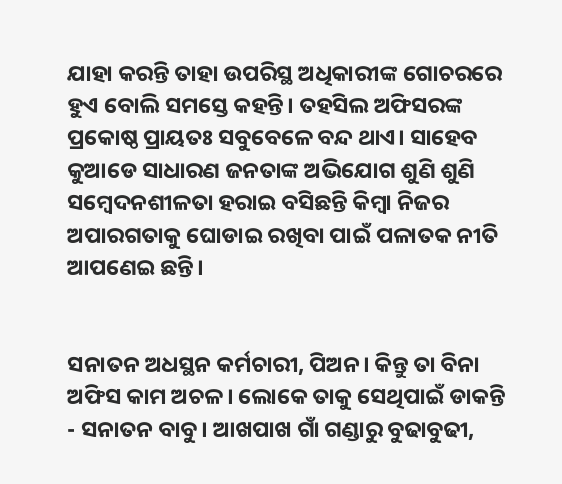ଯାହା କରନ୍ତି ତାହା ଉପରିସ୍ଥ ଅଧିକାରୀଙ୍କ ଗୋଚରରେ ହୁଏ ବୋଲି ସମସ୍ତେ କହନ୍ତି। ତହସିଲ ଅଫିସରଙ୍କ ପ୍ରକୋଷ୍ଠ ପ୍ରାୟତଃ ସବୁବେଳେ ବନ୍ଦ ଥାଏ। ସାହେବ କୁଆଡେ ସାଧାରଣ ଜନତାଙ୍କ ଅଭିଯୋଗ ଶୁଣି ଶୁଣି ସମ୍ବେଦନଶୀଳତା ହରାଇ ବସିଛନ୍ତି କିମ୍ବା ନିଜର ଅପାରଗତାକୁ ଘୋଡାଇ ରଖିବା ପାଇଁ ପଳାତକ ନୀତି ଆପଣେଇ ଛନ୍ତି।


ସନାତନ ଅଧସ୍ଥନ କର୍ମଚାରୀ, ପିଅନ। କିନ୍ତୁ ତା ବିନା ଅଫିସ କାମ ଅଚଳ। ଲୋକେ ତାକୁ ସେଥିପାଇଁ ଡାକନ୍ତି - ସନାତନ ବାବୁ। ଆଖପାଖ ଗାଁ ଗଣ୍ଡାରୁ ବୁଢାବୁଢୀ,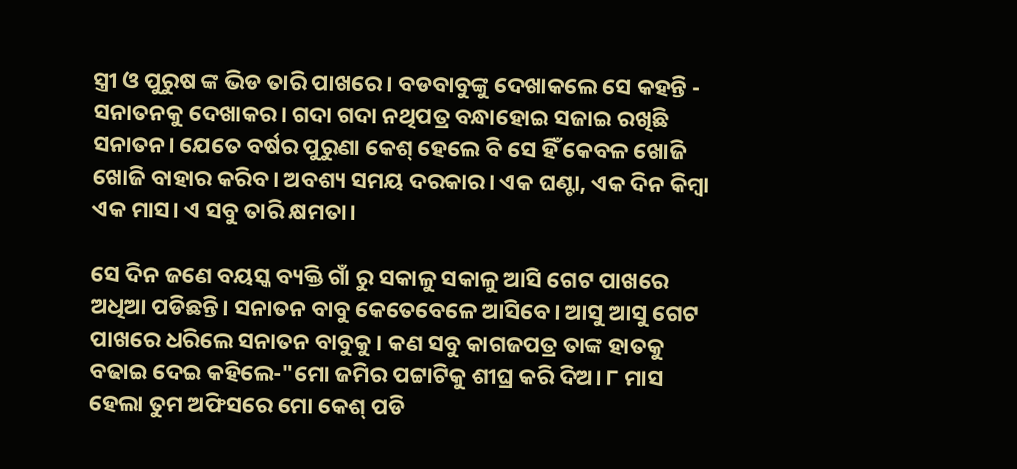ସ୍ତ୍ରୀ ଓ ପୁରୁଷ ଙ୍କ ଭିଡ ତାରି ପାଖରେ। ବଡବାବୁଙ୍କୁ ଦେଖାକଲେ ସେ କହନ୍ତି - ସନାତନକୁ ଦେଖାକର। ଗଦା ଗଦା ନଥିପତ୍ର ବନ୍ଧାହୋଇ ସଜାଇ ରଖିଛି ସନାତନ। ଯେତେ ବର୍ଷର ପୁରୁଣା କେଶ୍ ହେଲେ ବି ସେ ହିଁ କେବଳ ଖୋଜି ଖୋଜି ବାହାର କରିବ। ଅବଶ୍ୟ ସମୟ ଦରକାର। ଏକ ଘଣ୍ଟା, ଏକ ଦିନ କିମ୍ବା ଏକ ମାସ। ଏ ସବୁ ତାରି କ୍ଷମତା।

ସେ ଦିନ ଜଣେ ବୟସ୍କ ବ୍ୟକ୍ତି ଗାଁ ରୁ ସକାଳୁ ସକାଳୁ ଆସି ଗେଟ ପାଖରେ ଅଧିଆ ପଡିଛନ୍ତି। ସନାତନ ବାବୁ କେତେବେଳେ ଆସିବେ। ଆସୁ ଆସୁ ଗେଟ ପାଖରେ ଧରିଲେ ସନାତନ ବାବୁକୁ। କଣ ସବୁ କାଗଜପତ୍ର ତାଙ୍କ ହାତକୁ ବଢାଇ ଦେଇ କହିଲେ-"ମୋ ଜମିର ପଟ୍ଟାଟିକୁ ଶୀଘ୍ର କରି ଦିଅ। ୮ ମାସ ହେଲା ତୁମ ଅଫିସରେ ମୋ କେଶ୍ ପଡି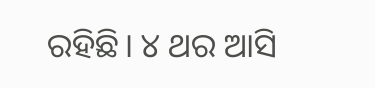ରହିଛି। ୪ ଥର ଆସି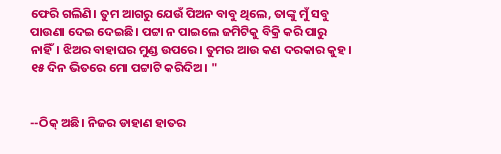ଫେରି ଗଲିଣି। ତୁମ ଆଗରୁ ଯେଉଁ ପିଅନ ବାବୁ ଥିଲେ, ତାଙ୍କୁ ମୁଁ ସବୁ ପାଉଣା ଦେଇ ଦେଇଛି। ପଟ୍ଟା ନ ପାଇଲେ ଜମିଟିକୁ ବିକ୍ରି କରି ପାରୁ ନାହିଁ। ଝିଅର ବାହାଘର ମୁଣ୍ଡ ଉପରେ। ତୁମର ଆଉ କଣ ଦରକାର କୁହ। ୧୫ ଦିନ ଭିତରେ ମୋ ପଟ୍ଟାଟି କରିଦିଅ। "


--ଠିକ୍ ଅଛି। ନିଜର ଡାହାଣ ହାତର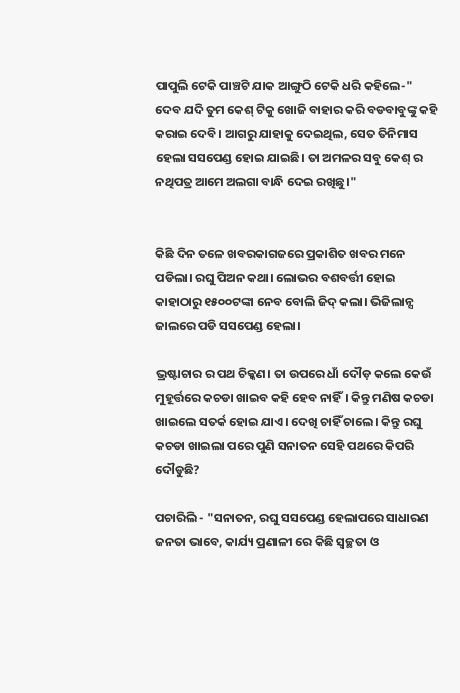ପାପୁଲି ଟେକି ପାଞ୍ଚଟି ଯାକ ଆଙ୍ଗୁଠି ଟେକି ଧରି କହିଲେ-" ଦେବ ଯଦି ତୁମ କେଶ୍ ଟିକୁ ଖୋଜି ବାହାର କରି ବଡବାବୁଙ୍କୁ କହି କରାଇ ଦେବି। ଆଗରୁ ଯାହାକୁ ଦେଇଥିଲ, ସେତ ତିନିମାସ ହେଲା ସସପେଣ୍ଡ ହୋଇ ଯାଇଛି। ତା ଅମଳର ସବୁ କେଶ୍ ର ନଥିପତ୍ର ଆମେ ଅଲଗା ବାନ୍ଧି ଦେଇ ରଖିଛୁ।"


କିଛି ଦିନ ତଳେ ଖବରକାଗଜରେ ପ୍ରକାଶିତ ଖବର ମନେ ପଡିଲା। ରଘୁ ପିଅନ କଥା। ଲୋଭର ବଶବର୍ତ୍ତୀ ହୋଇ କାହାଠାରୁ ୧୫୦୦ଟଙ୍କା ନେବ ବୋଲି ଜିଦ୍ କଲା। ଭିଜିଲାନ୍ସ ଜାଲରେ ପଡି ସସପେଣ୍ଡ ହେଲା।

ଭ୍ରଷ୍ଟାଚାର ର ପଥ ଚିକ୍କଣ। ତା ଉପରେ ଧାଁ ଦୌଡ଼ କଲେ କେଉଁ ମୁହୂର୍ତ୍ତରେ କଚଡା ଖାଇବ କହି ହେବ ନାହିଁ। କିନ୍ତୁ ମଣିଷ କଚଡା ଖାଇଲେ ସତର୍କ ହୋଇ ଯାଏ। ଦେଖି ଚାହିଁ ଚାଲେ। କିନ୍ତୁ ରଘୁ କଚଡା ଖାଇଲା ପରେ ପୁଣି ସନାତନ ସେହି ପଥରେ କିପରି ଦୌଡୁଛି?

ପଚାରିଲି - "ସନାତନ, ରଘୁ ସସପେଣ୍ଡ ହେଲାପରେ ସାଧାରଣ ଜନତା ଭାବେ, କାର୍ଯ୍ୟ ପ୍ରଣାଳୀ ରେ କିଛି ସ୍ବଚ୍ଛତା ଓ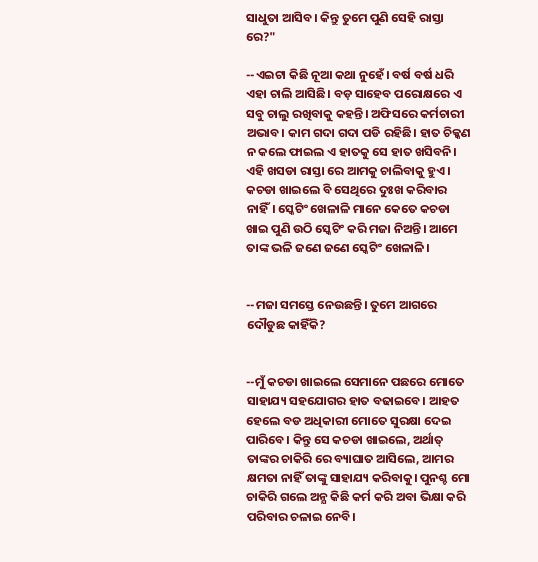ସାଧୁତା ଆସିବ। କିନ୍ତୁ ତୁମେ ପୁଣି ସେହି ରାସ୍ତା ରେ?"

--ଏଇଟା କିଛି ନୂଆ କଥା ନୁହେଁ। ବର୍ଷ ବର୍ଷ ଧରି ଏହା ଚାଲି ଆସିଛି। ବଡ଼ ସାହେବ ପରୋକ୍ଷରେ ଏ ସବୁ ଚାଲୁ ରଖିବାକୁ କହନ୍ତି। ଅଫିସରେ କର୍ମଚାରୀ ଅଭାବ। କାମ ଗଦା ଗଦା ପଡି ରହିଛି। ହାତ ଚିକ୍କଣ ନ କଲେ ଫାଇଲ ଏ ହାତକୁ ସେ ହାତ ଖସିବନି। ଏହି ଖସଡା ରାସ୍ତା ରେ ଆମକୁ ଚାଲିବାକୁ ହୁଏ। କଚଡା ଖାଇଲେ ବି ସେଥିରେ ଦୁଃଖ କରିବାର ନାହିଁ। ସ୍କେଟିଂ ଖେଳାଳି ମାନେ କେତେ କଚଡା ଖାଇ ପୁଣି ଉଠି ସ୍କେଟିଂ କରି ମଜା ନିଅନ୍ତି। ଆମେ ତାଙ୍କ ଭଳି ଜଣେ ଜଣେ ସ୍କେଟିଂ ଖେଳାଳି।


--ମଜା ସମସ୍ତେ ନେଉଛନ୍ତି। ତୁମେ ଆଗରେ ଦୌଡୁଛ କାହିଁକି?


--ମୁଁ କଚଡା ଖାଇଲେ ସେମାନେ ପଛରେ ମୋତେ ସାହାଯ୍ୟ ସହଯୋଗର ହାତ ବଢାଇବେ। ଆହତ ହେଲେ ବଡ ଅଧିକାରୀ ମୋତେ ସୁରକ୍ଷା ଦେଇ ପାରିବେ। କିନ୍ତୁ ସେ କଚଡା ଖାଇଲେ, ଅର୍ଥାତ୍ ତାଙ୍କର ଚାକିରି ରେ ବ୍ୟାଘାତ ଆସିଲେ, ଆମର କ୍ଷମତା ନାହିଁ ତାଙ୍କୁ ସାହାଯ୍ୟ କରିବାକୁ। ପୁନଶ୍ଚ ମୋ ଚାକିରି ଗଲେ ଅନ୍ଯ କିଛି କର୍ମ କରି ଅବା ଭିକ୍ଷା କରି ପରିବାର ଚଳାଇ ନେବି।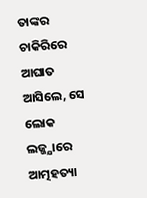ତାଙ୍କର ଚାକିରିରେ ଆଘାତ ଆସିଲେ, ସେ ଲୋକ ଲଜ୍ଜ୍ଯାରେ ଆତ୍ମହତ୍ୟା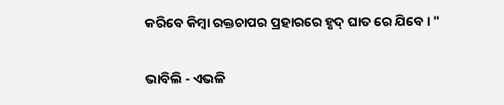କରିବେ କିମ୍ବା ରକ୍ତଚାପର ପ୍ରହାରରେ ହୃଦ୍ ଘାତ ରେ ଯିବେ। "

ଭାବିଲି - ଏଭଳି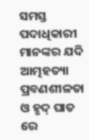ସମସ୍ତ ପଦାଧିକାରୀ ମାନଙ୍କର ଯଦି ଆତ୍ମହତ୍ୟା ପ୍ରବଣଶୀଳତା ଓ ହୃଦ୍ ଘାତ ରେ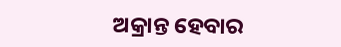ଅକ୍ରାନ୍ତ ହେବାର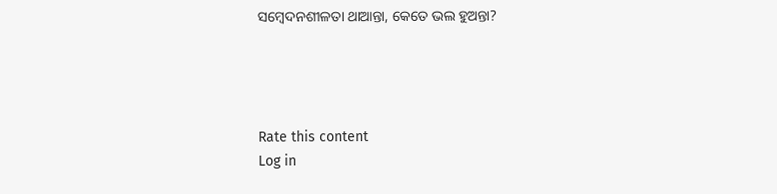ସମ୍ବେଦନଶୀଳତା ଥାଆନ୍ତା, କେତେ ଭଲ ହୁଅନ୍ତା?




Rate this content
Log in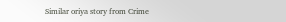Similar oriya story from Crime